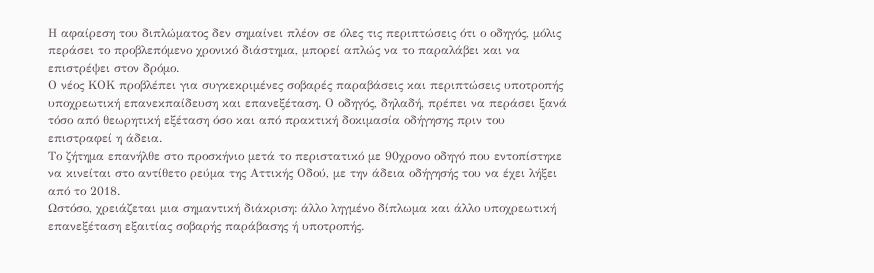Η αφαίρεση του διπλώματος δεν σημαίνει πλέον σε όλες τις περιπτώσεις ότι ο οδηγός, μόλις περάσει το προβλεπόμενο χρονικό διάστημα, μπορεί απλώς να το παραλάβει και να επιστρέψει στον δρόμο.
Ο νέος ΚΟΚ προβλέπει για συγκεκριμένες σοβαρές παραβάσεις και περιπτώσεις υποτροπής υποχρεωτική επανεκπαίδευση και επανεξέταση. Ο οδηγός, δηλαδή, πρέπει να περάσει ξανά τόσο από θεωρητική εξέταση όσο και από πρακτική δοκιμασία οδήγησης πριν του επιστραφεί η άδεια.
Το ζήτημα επανήλθε στο προσκήνιο μετά το περιστατικό με 90χρονο οδηγό που εντοπίστηκε να κινείται στο αντίθετο ρεύμα της Αττικής Οδού, με την άδεια οδήγησής του να έχει λήξει από το 2018.
Ωστόσο, χρειάζεται μια σημαντική διάκριση: άλλο ληγμένο δίπλωμα και άλλο υποχρεωτική επανεξέταση εξαιτίας σοβαρής παράβασης ή υποτροπής.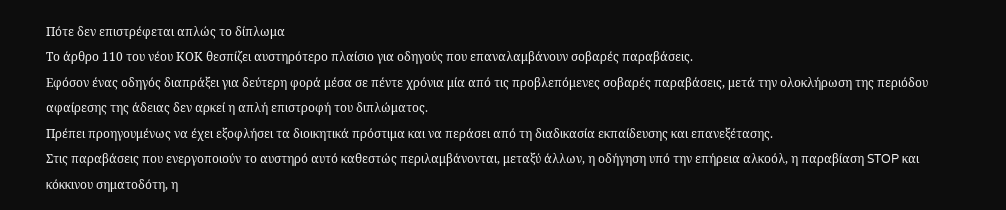Πότε δεν επιστρέφεται απλώς το δίπλωμα
Το άρθρο 110 του νέου ΚΟΚ θεσπίζει αυστηρότερο πλαίσιο για οδηγούς που επαναλαμβάνουν σοβαρές παραβάσεις.
Εφόσον ένας οδηγός διαπράξει για δεύτερη φορά μέσα σε πέντε χρόνια μία από τις προβλεπόμενες σοβαρές παραβάσεις, μετά την ολοκλήρωση της περιόδου αφαίρεσης της άδειας δεν αρκεί η απλή επιστροφή του διπλώματος.
Πρέπει προηγουμένως να έχει εξοφλήσει τα διοικητικά πρόστιμα και να περάσει από τη διαδικασία εκπαίδευσης και επανεξέτασης.
Στις παραβάσεις που ενεργοποιούν το αυστηρό αυτό καθεστώς περιλαμβάνονται, μεταξύ άλλων, η οδήγηση υπό την επήρεια αλκοόλ, η παραβίαση STOP και κόκκινου σηματοδότη, η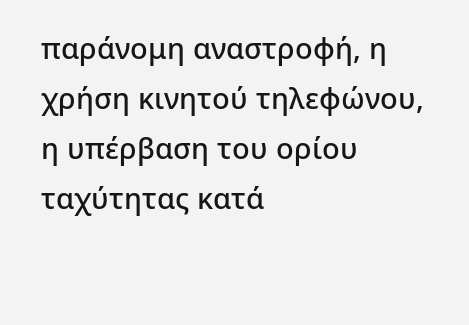παράνομη αναστροφή, η χρήση κινητού τηλεφώνου, η υπέρβαση του ορίου ταχύτητας κατά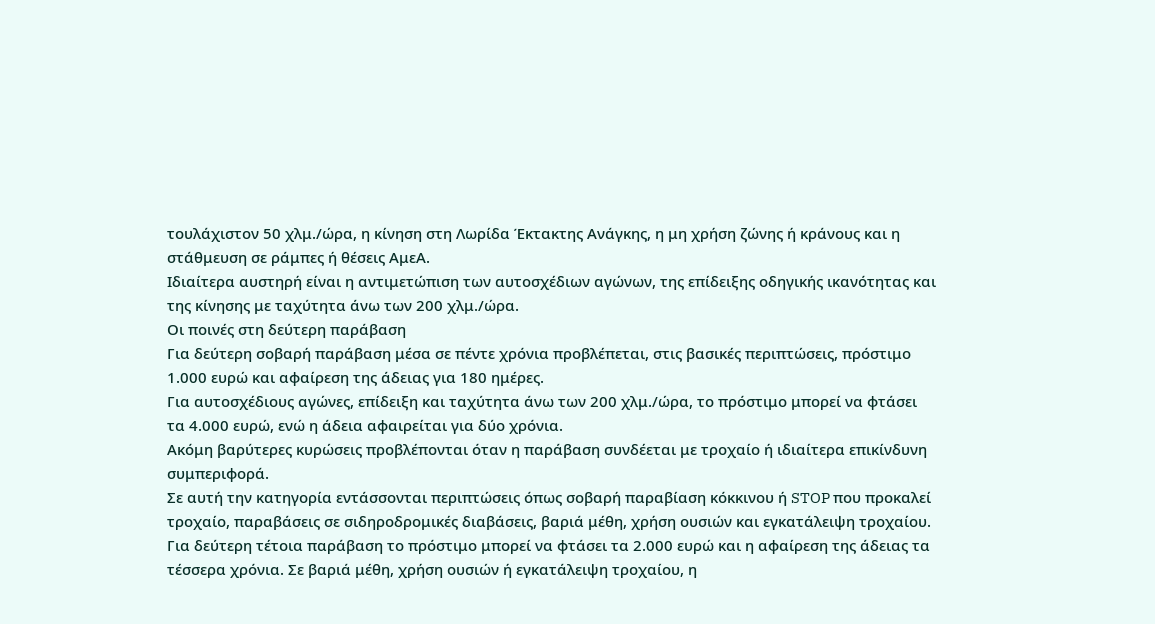τουλάχιστον 50 χλμ./ώρα, η κίνηση στη Λωρίδα Έκτακτης Ανάγκης, η μη χρήση ζώνης ή κράνους και η στάθμευση σε ράμπες ή θέσεις ΑμεΑ.
Ιδιαίτερα αυστηρή είναι η αντιμετώπιση των αυτοσχέδιων αγώνων, της επίδειξης οδηγικής ικανότητας και της κίνησης με ταχύτητα άνω των 200 χλμ./ώρα.
Οι ποινές στη δεύτερη παράβαση
Για δεύτερη σοβαρή παράβαση μέσα σε πέντε χρόνια προβλέπεται, στις βασικές περιπτώσεις, πρόστιμο 1.000 ευρώ και αφαίρεση της άδειας για 180 ημέρες.
Για αυτοσχέδιους αγώνες, επίδειξη και ταχύτητα άνω των 200 χλμ./ώρα, το πρόστιμο μπορεί να φτάσει τα 4.000 ευρώ, ενώ η άδεια αφαιρείται για δύο χρόνια.
Ακόμη βαρύτερες κυρώσεις προβλέπονται όταν η παράβαση συνδέεται με τροχαίο ή ιδιαίτερα επικίνδυνη συμπεριφορά.
Σε αυτή την κατηγορία εντάσσονται περιπτώσεις όπως σοβαρή παραβίαση κόκκινου ή STOP που προκαλεί τροχαίο, παραβάσεις σε σιδηροδρομικές διαβάσεις, βαριά μέθη, χρήση ουσιών και εγκατάλειψη τροχαίου.
Για δεύτερη τέτοια παράβαση το πρόστιμο μπορεί να φτάσει τα 2.000 ευρώ και η αφαίρεση της άδειας τα τέσσερα χρόνια. Σε βαριά μέθη, χρήση ουσιών ή εγκατάλειψη τροχαίου, η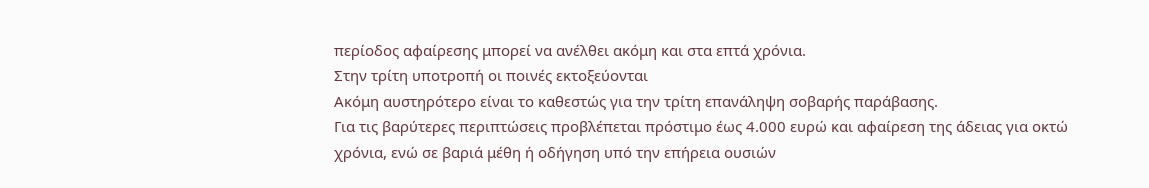περίοδος αφαίρεσης μπορεί να ανέλθει ακόμη και στα επτά χρόνια.
Στην τρίτη υποτροπή οι ποινές εκτοξεύονται
Ακόμη αυστηρότερο είναι το καθεστώς για την τρίτη επανάληψη σοβαρής παράβασης.
Για τις βαρύτερες περιπτώσεις προβλέπεται πρόστιμο έως 4.000 ευρώ και αφαίρεση της άδειας για οκτώ χρόνια, ενώ σε βαριά μέθη ή οδήγηση υπό την επήρεια ουσιών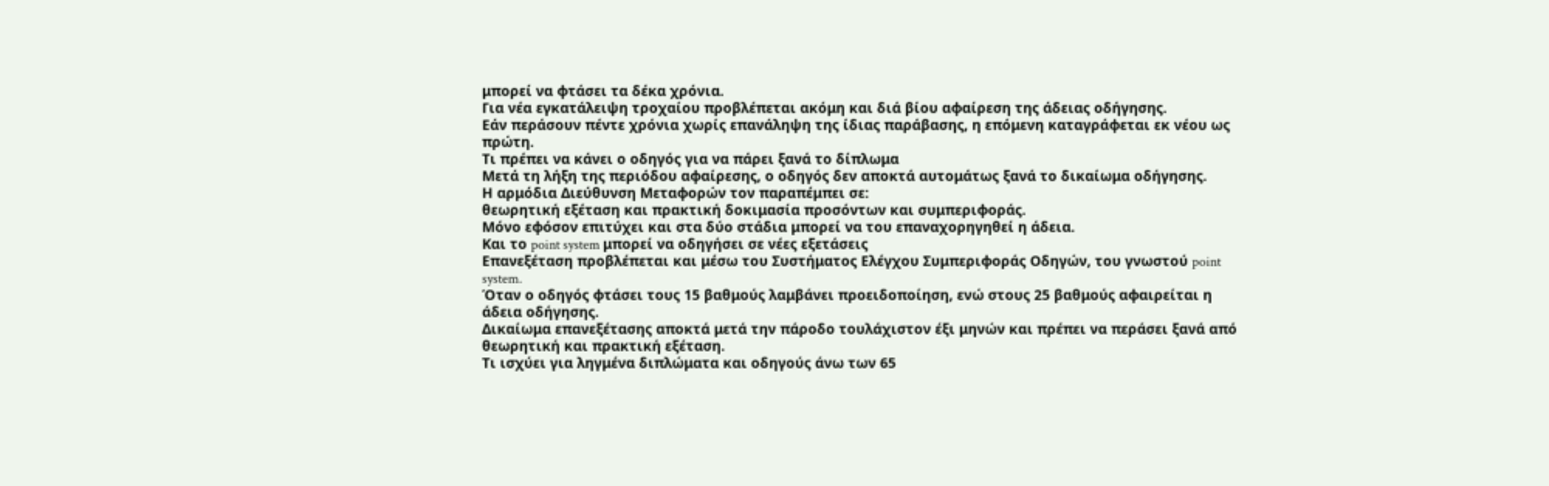μπορεί να φτάσει τα δέκα χρόνια.
Για νέα εγκατάλειψη τροχαίου προβλέπεται ακόμη και διά βίου αφαίρεση της άδειας οδήγησης.
Εάν περάσουν πέντε χρόνια χωρίς επανάληψη της ίδιας παράβασης, η επόμενη καταγράφεται εκ νέου ως πρώτη.
Τι πρέπει να κάνει ο οδηγός για να πάρει ξανά το δίπλωμα
Μετά τη λήξη της περιόδου αφαίρεσης, ο οδηγός δεν αποκτά αυτομάτως ξανά το δικαίωμα οδήγησης.
Η αρμόδια Διεύθυνση Μεταφορών τον παραπέμπει σε:
θεωρητική εξέταση και πρακτική δοκιμασία προσόντων και συμπεριφοράς.
Μόνο εφόσον επιτύχει και στα δύο στάδια μπορεί να του επαναχορηγηθεί η άδεια.
Και το point system μπορεί να οδηγήσει σε νέες εξετάσεις
Επανεξέταση προβλέπεται και μέσω του Συστήματος Ελέγχου Συμπεριφοράς Οδηγών, του γνωστού point system.
Όταν ο οδηγός φτάσει τους 15 βαθμούς λαμβάνει προειδοποίηση, ενώ στους 25 βαθμούς αφαιρείται η άδεια οδήγησης.
Δικαίωμα επανεξέτασης αποκτά μετά την πάροδο τουλάχιστον έξι μηνών και πρέπει να περάσει ξανά από θεωρητική και πρακτική εξέταση.
Τι ισχύει για ληγμένα διπλώματα και οδηγούς άνω των 65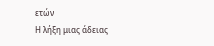ετών
Η λήξη μιας άδειας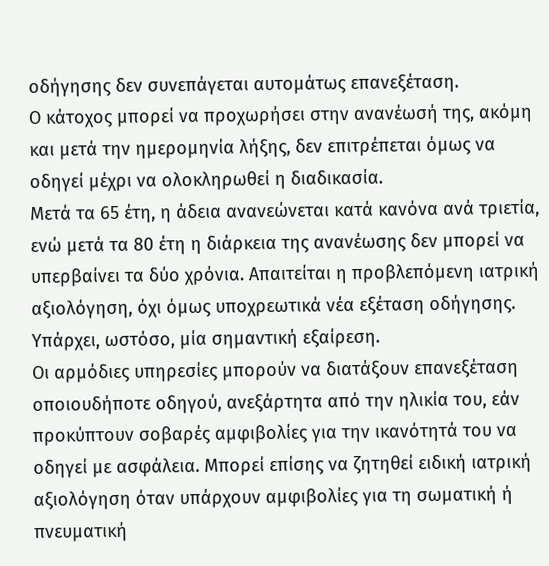οδήγησης δεν συνεπάγεται αυτομάτως επανεξέταση.
Ο κάτοχος μπορεί να προχωρήσει στην ανανέωσή της, ακόμη και μετά την ημερομηνία λήξης, δεν επιτρέπεται όμως να οδηγεί μέχρι να ολοκληρωθεί η διαδικασία.
Μετά τα 65 έτη, η άδεια ανανεώνεται κατά κανόνα ανά τριετία, ενώ μετά τα 80 έτη η διάρκεια της ανανέωσης δεν μπορεί να υπερβαίνει τα δύο χρόνια. Απαιτείται η προβλεπόμενη ιατρική αξιολόγηση, όχι όμως υποχρεωτικά νέα εξέταση οδήγησης.
Υπάρχει, ωστόσο, μία σημαντική εξαίρεση.
Οι αρμόδιες υπηρεσίες μπορούν να διατάξουν επανεξέταση οποιουδήποτε οδηγού, ανεξάρτητα από την ηλικία του, εάν προκύπτουν σοβαρές αμφιβολίες για την ικανότητά του να οδηγεί με ασφάλεια. Μπορεί επίσης να ζητηθεί ειδική ιατρική αξιολόγηση όταν υπάρχουν αμφιβολίες για τη σωματική ή πνευματική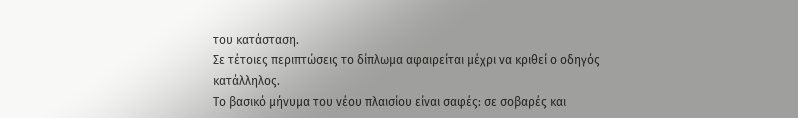του κατάσταση.
Σε τέτοιες περιπτώσεις το δίπλωμα αφαιρείται μέχρι να κριθεί ο οδηγός κατάλληλος.
Το βασικό μήνυμα του νέου πλαισίου είναι σαφές: σε σοβαρές και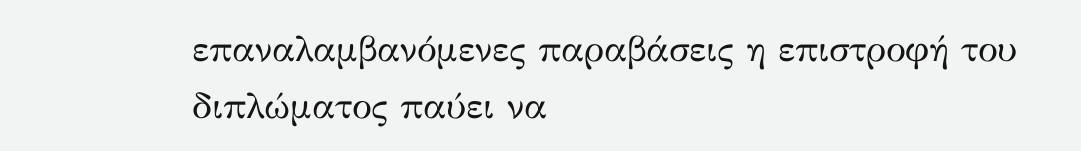επαναλαμβανόμενες παραβάσεις η επιστροφή του διπλώματος παύει να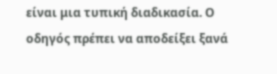είναι μια τυπική διαδικασία. Ο οδηγός πρέπει να αποδείξει ξανά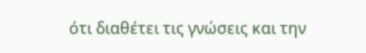ότι διαθέτει τις γνώσεις και την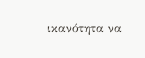ικανότητα να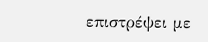επιστρέψει με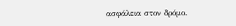ασφάλεια στον δρόμο.